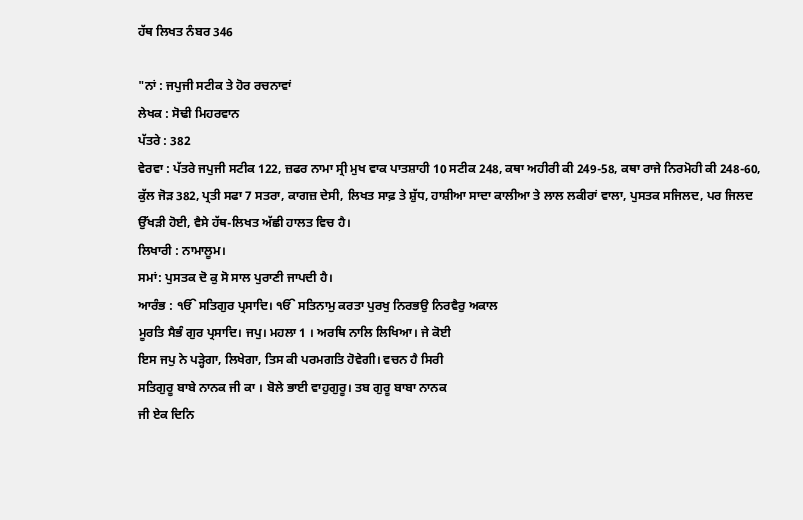ਹੱਥ ਲਿਖਤ ਨੰਬਰ 346

"ਨਾਂ : ਜਪੁਜੀ ਸਟੀਕ ਤੇ ਹੋਰ ਰਚਨਾਵਾਂ
ਲੇਖਕ : ਸੋਢੀ ਮਿਹਰਵਾਨ
ਪੱਤਰੇ : 382
ਵੇਰਵਾ : ਪੱਤਰੇ ਜਪੁਜੀ ਸਟੀਕ 122, ਜ਼ਫਰ ਨਾਮਾ ਸ੍ਰੀ ਮੁਖ ਵਾਕ ਪਾਤਸ਼ਾਹੀ 10 ਸਟੀਕ 248, ਕਥਾ ਅਹੀਰੀ ਕੀ 249-58, ਕਥਾ ਰਾਜੇ ਨਿਰਮੋਹੀ ਕੀ 248-60, ਕੁੱਲ ਜੋੜ 382, ਪ੍ਰਤੀ ਸਫਾ 7 ਸਤਰਾ, ਕਾਗਜ਼ ਦੇਸੀ, ਲਿਖਤ ਸਾਫ਼ ਤੇ ਸ਼ੁੱਧ, ਹਾਸ਼ੀਆ ਸਾਦਾ ਕਾਲੀਆ ਤੇ ਲਾਲ ਲਕੀਰਾਂ ਵਾਲਾ, ਪੁਸਤਕ ਸਜਿਲਦ, ਪਰ ਜਿਲਦ ਉੱਖੜੀ ਹੋਈ, ਵੈਸੇ ਹੱਥ-ਲਿਖਤ ਅੱਛੀ ਹਾਲਤ ਵਿਚ ਹੈ।
ਲਿਖਾਰੀ : ਨਾਮਾਲੂਮ।
ਸਮਾਂ: ਪੁਸਤਕ ਦੋ ਕੁ ਸੋ ਸਾਲ ਪੁਰਾਣੀ ਜਾਪਦੀ ਹੈ।
ਆਰੰਭ : ੴ ਸਤਿਗੁਰ ਪ੍ਰਸਾਦਿ। ੴ ਸਤਿਨਾਮੁ ਕਰਤਾ ਪੁਰਖੁ ਨਿਰਭਉ ਨਿਰਵੈਰੁ ਅਕਾਲ
ਮੂਰਤਿ ਸੈਭੰ ਗੁਰ ਪ੍ਰਸਾਦਿ। ਜਪੁ। ਮਹਲਾ 1 । ਅਰਥਿ ਨਾਲਿ ਲਿਖਿਆ। ਜੇ ਕੋਈ
ਇਸ ਜਪੁ ਨੇ ਪੜ੍ਹੇਗਾ, ਲਿਖੇਗਾ, ਤਿਸ ਕੀ ਪਰਮਗਤਿ ਹੋਵੇਗੀ। ਵਚਨ ਹੈ ਸਿਰੀ
ਸਤਿਗੁਰੂ ਬਾਬੇ ਨਾਨਕ ਜੀ ਕਾ । ਬੋਲੇ ਭਾਈ ਵਾਹੁਗੁਰੂ। ਤਬ ਗੁਰੂ ਬਾਬਾ ਨਾਨਕ
ਜੀ ਏਕ ਦਿਨਿ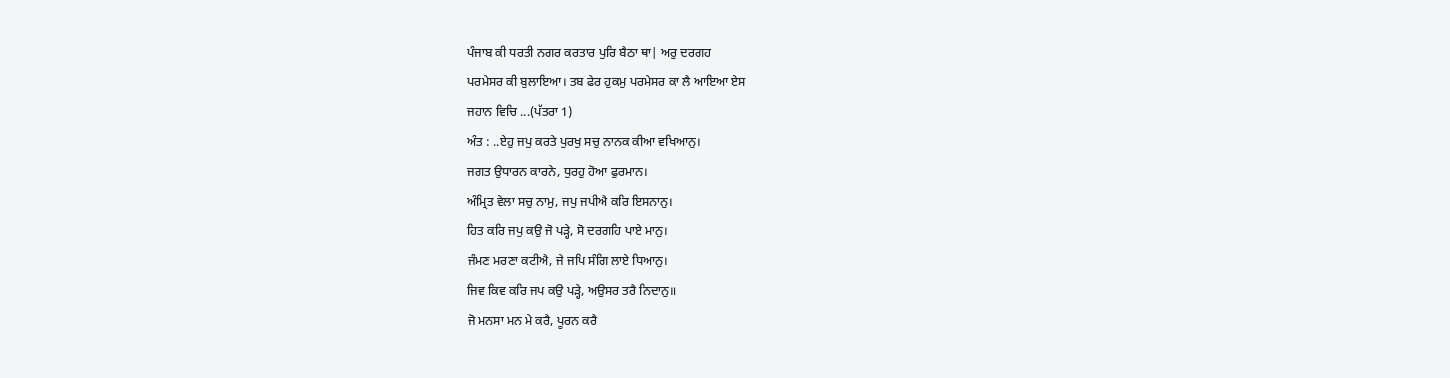ਪੰਜਾਬ ਕੀ ਧਰਤੀ ਨਗਰ ਕਰਤਾਰ ਪੁਰਿ ਬੈਠਾ ਥਾ| ਅਰੁ ਦਰਗਹ
ਪਰਮੇਸਰ ਕੀ ਬੁਲਾਇਆ। ਤਬ ਫੇਰ ਹੁਕਮੁ ਪਰਮੇਸਰ ਕਾ ਲੈ ਆਇਆ ਏਸ
ਜਹਾਨ ਵਿਚਿ ...(ਪੱਤਰਾ 1)
ਅੰਤ : ..ਏਹੁ ਜਪੁ ਕਰਤੇ ਪੁਰਖੁ ਸਚੁ ਨਾਨਕ ਕੀਆ ਵਖਿਆਨੁ।
ਜਗਤ ਉਧਾਰਨ ਕਾਰਨੇ, ਧੁਰਹੁ ਹੋਆ ਫੁਰਮਾਨ।
ਅੰਮ੍ਰਿਤ ਵੇਲਾ ਸਚੁ ਨਾਮੁ, ਜਪੁ ਜਪੀਐ ਕਰਿ ਇਸਨਾਨੁ।
ਹਿਤ ਕਰਿ ਜਪੁ ਕਉ ਜੋ ਪੜ੍ਹੇ, ਸੋ ਦਰਗਹਿ ਪਾਏ ਮਾਨੁ।
ਜੰਮਣ ਮਰਣਾ ਕਟੀਐ, ਜੇ ਜਪਿ ਸੰਗਿ ਲਾਏ ਧਿਆਨੁ।
ਜਿਵ ਕਿਵ ਕਰਿ ਜਪ ਕਉ ਪੜ੍ਹੇ, ਅਉਸਰ ਤਰੈ ਨਿਦਾਨੁ॥
ਜੋ ਮਨਸਾ ਮਨ ਮੇ ਕਰੈ, ਪੂਰਨ ਕਰੈ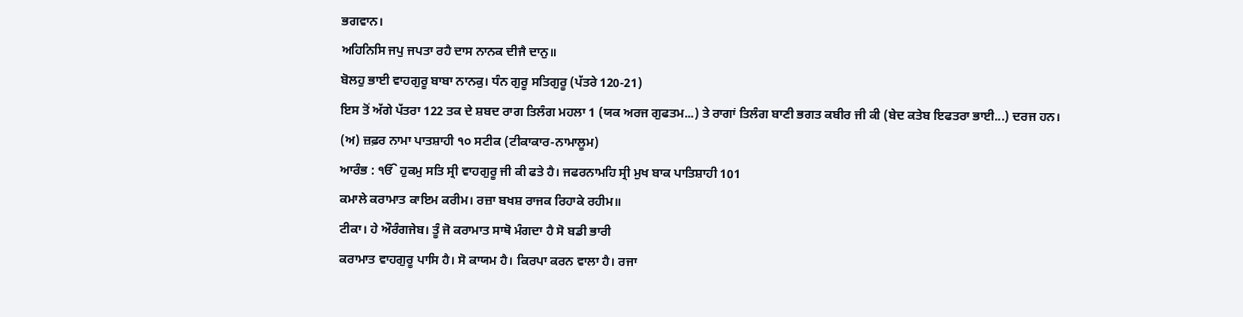ਭਗਵਾਨ।
ਅਹਿਨਿਸਿ ਜਪੁ ਜਪਤਾ ਰਹੈ ਦਾਸ ਨਾਨਕ ਦੀਜੈ ਦਾਨੁ॥
ਬੋਲਹੁ ਭਾਈ ਵਾਹਗੁਰੂ ਬਾਬਾ ਨਾਨਕੁ। ਧੰਨ ਗੁਰੂ ਸਤਿਗੁਰੂ (ਪੱਤਰੇ 120-21)
ਇਸ ਤੋਂ ਅੱਗੇ ਪੱਤਰਾ 122 ਤਕ ਦੇ ਸ਼ਬਦ ਰਾਗ ਤਿਲੰਗ ਮਹਲਾ 1 (ਯਕ ਅਰਜ ਗੁਫਤਮ...) ਤੇ ਰਾਗਾਂ ਤਿਲੰਗ ਬਾਣੀ ਭਗਤ ਕਬੀਰ ਜੀ ਕੀ (ਬੇਦ ਕਤੇਬ ਇਫਤਰਾ ਭਾਈ...) ਦਰਜ ਹਨ।
(ਅ) ਜ਼ਫ਼ਰ ਨਾਮਾ ਪਾਤਸ਼ਾਹੀ ੧੦ ਸਟੀਕ (ਟੀਕਾਕਾਰ-ਨਾਮਾਲੂਮ)
ਆਰੰਭ : ੴ ਹੁਕਮੁ ਸਤਿ ਸ੍ਰੀ ਵਾਹਗੁਰੂ ਜੀ ਕੀ ਫਤੇ ਹੈ। ਜਫਰਨਾਮਹਿ ਸ੍ਰੀ ਮੁਖ ਬਾਕ ਪਾਤਿਸ਼ਾਹੀ 101
ਕਮਾਲੇ ਕਰਾਮਾਤ ਕਾਇਮ ਕਰੀਮ। ਰਜ਼ਾ ਬਖਸ਼ ਰਾਜਕ ਰਿਹਾਕੇ ਰਹੀਮ॥
ਟੀਕਾ। ਹੇ ਔਰੰਗਜੇਬ। ਤੂੰ ਜੋ ਕਰਾਮਾਤ ਸਾਥੋ ਮੰਗਦਾ ਹੈ ਸੋ ਬਡੀ ਭਾਰੀ
ਕਰਾਮਾਤ ਵਾਹਗੁਰੂ ਪਾਸਿ ਹੈ। ਸੋ ਕਾਯਮ ਹੈ। ਕਿਰਪਾ ਕਰਨ ਵਾਲਾ ਹੈ। ਰਜਾ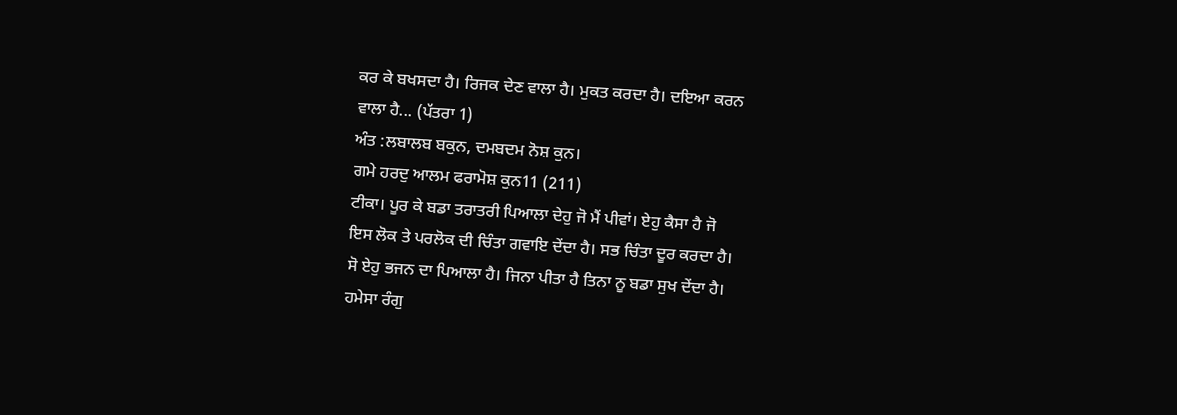ਕਰ ਕੇ ਬਖਸਦਾ ਹੈ। ਰਿਜਕ ਦੇਣ ਵਾਲਾ ਹੈ। ਮੁਕਤ ਕਰਦਾ ਹੈ। ਦਇਆ ਕਰਨ
ਵਾਲਾ ਹੈ... (ਪੱਤਰਾ 1)
ਅੰਤ :ਲਬਾਲਬ ਬਕੁਨ, ਦਮਬਦਮ ਨੋਸ਼ ਕੁਨ।
ਗਮੇ ਹਰਦੁ ਆਲਮ ਫਰਾਮੋਸ਼ ਕੁਨ11 (211)
ਟੀਕਾ। ਪੂਰ ਕੇ ਬਡਾ ਤਰਾਤਰੀ ਪਿਆਲਾ ਦੇਹੁ ਜੋ ਮੈਂ ਪੀਵਾਂ। ਏਹੁ ਕੈਸਾ ਹੈ ਜੋ
ਇਸ ਲੋਕ ਤੇ ਪਰਲੋਕ ਦੀ ਚਿੰਤਾ ਗਵਾਇ ਦੇਂਦਾ ਹੈ। ਸਭ ਚਿੰਤਾ ਦੂਰ ਕਰਦਾ ਹੈ।
ਸੋ ਏਹੁ ਭਜਨ ਦਾ ਪਿਆਲਾ ਹੈ। ਜਿਨਾ ਪੀਤਾ ਹੈ ਤਿਨਾ ਨੂ ਬਡਾ ਸੁਖ ਦੇਂਦਾ ਹੈ।
ਹਮੇਸਾ ਰੰਗੁ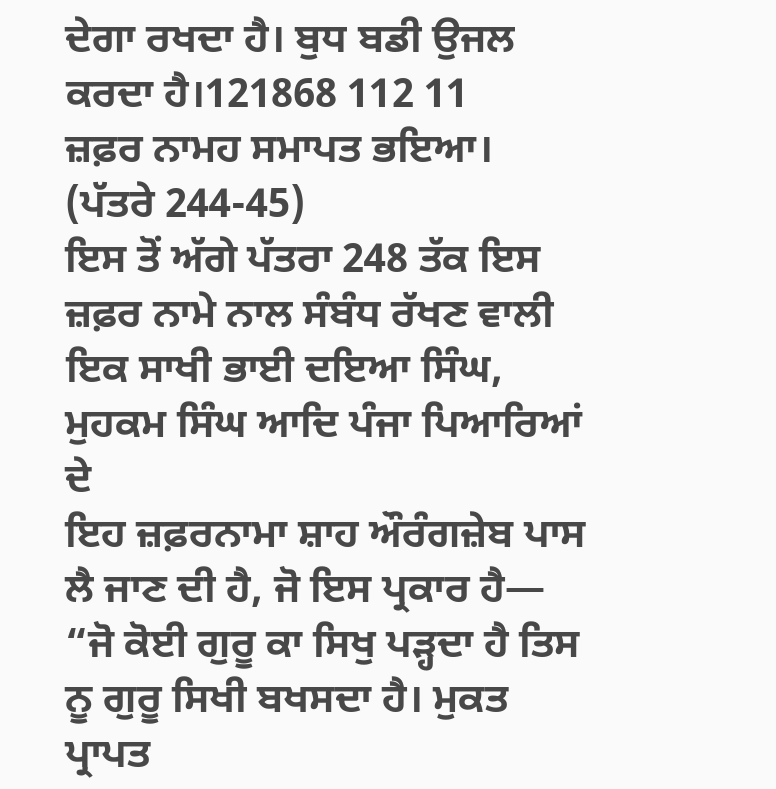ਦੇਗਾ ਰਖਦਾ ਹੈ। ਬੁਧ ਬਡੀ ਉਜਲ ਕਰਦਾ ਹੈ।121868 112 11
ਜ਼ਫ਼ਰ ਨਾਮਹ ਸਮਾਪਤ ਭਇਆ। (ਪੱਤਰੇ 244-45)
ਇਸ ਤੋਂ ਅੱਗੇ ਪੱਤਰਾ 248 ਤੱਕ ਇਸ ਜ਼ਫ਼ਰ ਨਾਮੇ ਨਾਲ ਸੰਬੰਧ ਰੱਖਣ ਵਾਲੀ
ਇਕ ਸਾਖੀ ਭਾਈ ਦਇਆ ਸਿੰਘ, ਮੁਹਕਮ ਸਿੰਘ ਆਦਿ ਪੰਜਾ ਪਿਆਰਿਆਂ ਦੇ
ਇਹ ਜ਼ਫ਼ਰਨਾਮਾ ਸ਼ਾਹ ਔਰੰਗਜ਼ੇਬ ਪਾਸ ਲੈ ਜਾਣ ਦੀ ਹੈ, ਜੋ ਇਸ ਪ੍ਰਕਾਰ ਹੈ—
“ਜੋ ਕੋਈ ਗੁਰੂ ਕਾ ਸਿਖੁ ਪੜ੍ਹਦਾ ਹੈ ਤਿਸ ਨੂ ਗੁਰੂ ਸਿਖੀ ਬਖਸਦਾ ਹੈ। ਮੁਕਤ
ਪ੍ਰਾਪਤ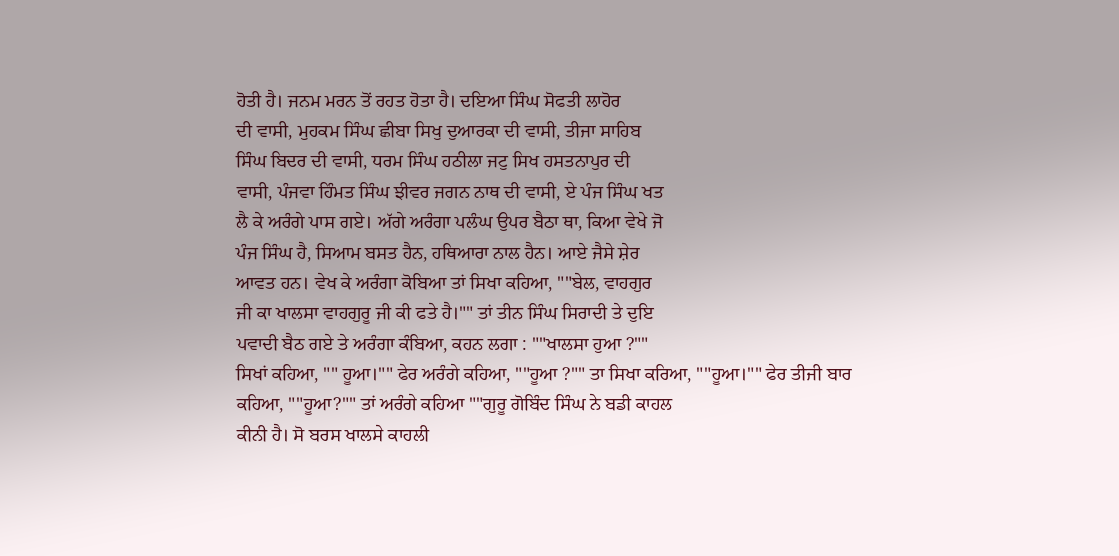ਹੋਤੀ ਹੈ। ਜਨਮ ਮਰਨ ਤੋਂ ਰਹਤ ਹੋਤਾ ਹੈ। ਦਇਆ ਸਿੰਘ ਸੋਫਤੀ ਲਾਹੋਰ
ਦੀ ਵਾਸੀ, ਮੁਹਕਮ ਸਿੰਘ ਛੀਬਾ ਸਿਖੁ ਦੁਆਰਕਾ ਦੀ ਵਾਸੀ, ਤੀਜਾ ਸਾਹਿਬ
ਸਿੰਘ ਬਿਦਰ ਦੀ ਵਾਸੀ, ਧਰਮ ਸਿੰਘ ਹਠੀਲਾ ਜਟੁ ਸਿਖ ਹਸਤਨਾਪੁਰ ਦੀ
ਵਾਸੀ, ਪੰਜਵਾ ਹਿੰਮਤ ਸਿੰਘ ਝੀਵਰ ਜਗਨ ਨਾਥ ਦੀ ਵਾਸੀ, ਏ ਪੰਜ ਸਿੰਘ ਖਤ
ਲੈ ਕੇ ਅਰੰਗੇ ਪਾਸ ਗਏ। ਅੱਗੇ ਅਰੰਗਾ ਪਲੰਘ ਉਪਰ ਬੈਠਾ ਥਾ, ਕਿਆ ਵੇਖੇ ਜੋ
ਪੰਜ ਸਿੰਘ ਹੈ, ਸਿਆਮ ਬਸਤ ਹੈਨ, ਹਥਿਆਰਾ ਨਾਲ ਹੈਨ। ਆਏ ਜੈਸੇ ਸ਼ੇਰ
ਆਵਤ ਹਨ। ਵੇਖ ਕੇ ਅਰੰਗਾ ਕੋਬਿਆ ਤਾਂ ਸਿਖਾ ਕਹਿਆ, ""ਬੇਲ, ਵਾਹਗੁਰ
ਜੀ ਕਾ ਖਾਲਸਾ ਵਾਹਗੁਰੂ ਜੀ ਕੀ ਫਤੇ ਹੈ।"" ਤਾਂ ਤੀਨ ਸਿੰਘ ਸਿਰਾਦੀ ਤੇ ਦੁਇ
ਪਵਾਦੀ ਬੈਠ ਗਏ ਤੇ ਅਰੰਗਾ ਕੰਬਿਆ, ਕਹਨ ਲਗਾ : ""ਖਾਲਸਾ ਹੁਆ ?""
ਸਿਖਾਂ ਕਹਿਆ, "" ਹੂਆ।"" ਫੇਰ ਅਰੰਗੇ ਕਹਿਆ, ""ਹੂਆ ?"" ਤਾ ਸਿਖਾ ਕਰਿਆ, ""ਹੂਆ।"" ਫੇਰ ਤੀਜੀ ਬਾਰ
ਕਹਿਆ, ""ਹੂਆ?"" ਤਾਂ ਅਰੰਗੇ ਕਹਿਆ ""ਗੁਰੂ ਗੋਬਿੰਦ ਸਿੰਘ ਨੇ ਬਡੀ ਕਾਹਲ
ਕੀਨੀ ਹੈ। ਸੋ ਬਰਸ ਖਾਲਸੇ ਕਾਹਲੀ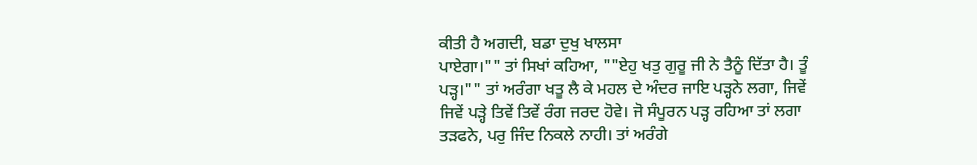ਕੀਤੀ ਹੈ ਅਗਦੀ, ਬਡਾ ਦੁਖੁ ਖਾਲਸਾ
ਪਾਏਗਾ।"" ਤਾਂ ਸਿਖਾਂ ਕਹਿਆ, ""ਏਹੁ ਖਤੁ ਗੁਰੂ ਜੀ ਨੇ ਤੈਨੂੰ ਦਿੱਤਾ ਹੈ। ਤੂੰ
ਪੜ੍ਹ।"" ਤਾਂ ਅਰੰਗਾ ਖਤੂ ਲੈ ਕੇ ਮਹਲ ਦੇ ਅੰਦਰ ਜਾਇ ਪੜ੍ਹਨੇ ਲਗਾ, ਜਿਵੇਂ
ਜਿਵੇਂ ਪੜ੍ਹੇ ਤਿਵੇਂ ਤਿਵੇਂ ਰੰਗ ਜਰਦ ਹੋਵੇ। ਜੋ ਸੰਪੂਰਨ ਪੜ੍ਹ ਰਹਿਆ ਤਾਂ ਲਗਾ
ਤੜਫਨੇ, ਪਰੁ ਜਿੰਦ ਨਿਕਲੇ ਨਾਹੀ। ਤਾਂ ਅਰੰਗੇ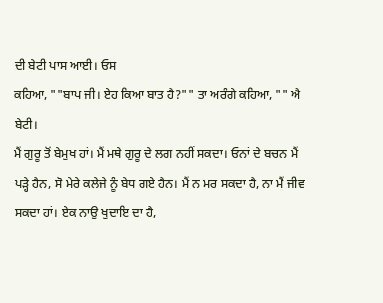ਦੀ ਬੇਟੀ ਪਾਸ ਆਈ। ਓਸ
ਕਹਿਆ, ""ਬਾਪ ਜੀ। ਏਹ ਕਿਆ ਬਾਤ ਹੈ?"" ਤਾ ਅਰੰਗੇ ਕਹਿਆ, "" ਐ ਬੇਟੀ।
ਮੈਂ ਗੁਰੂ ਤੋਂ ਬੇਮੁਖ ਹਾਂ। ਮੈਂ ਮਥੇ ਗੁਰੂ ਦੇ ਲਗ ਨਹੀਂ ਸਕਦਾ। ਓਨਾਂ ਦੇ ਬਚਨ ਮੈਂ
ਪੜ੍ਹੇ ਹੈਨ, ਸੋ ਮੇਰੇ ਕਲੇਜੇ ਨੂੰ ਬੇਧ ਗਏ ਹੈਨ। ਮੈਂ ਨ ਮਰ ਸਕਦਾ ਹੈ, ਨਾ ਮੈਂ ਜੀਵ
ਸਕਦਾ ਹਾਂ। ਏਕ ਨਾਉ ਖੁਦਾਇ ਦਾ ਹੈ,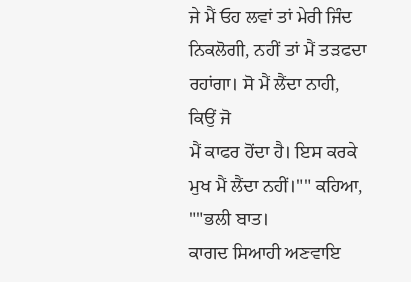ਜੇ ਮੈਂ ਓਹ ਲਵਾਂ ਤਾਂ ਮੇਰੀ ਜਿੰਦ
ਨਿਕਲੋਗੀ, ਨਹੀਂ ਤਾਂ ਮੈਂ ਤੜਫਦਾ ਰਹਾਂਗਾ। ਸੋ ਮੈਂ ਲੈਂਦਾ ਨਾਹੀ, ਕਿਉਂ ਜੋ
ਮੈਂ ਕਾਫਰ ਹੋਂਦਾ ਹੈ। ਇਸ ਕਰਕੇ ਮੁਖ ਮੈਂ ਲੈਂਦਾ ਨਹੀਂ।"" ਕਹਿਆ, ""ਭਲੀ ਬਾਤ।
ਕਾਗਦ ਸਿਆਹੀ ਅਣਵਾਇ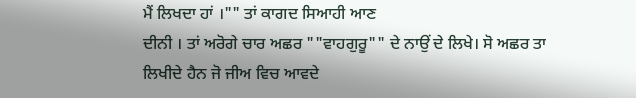ਮੈਂ ਲਿਖਦਾ ਹਾਂ ।"" ਤਾਂ ਕਾਗਦ ਸਿਆਹੀ ਆਣ
ਦੀਨੀ । ਤਾਂ ਅਰੋਗੇ ਚਾਰ ਅਛਰ ""ਵਾਹਗੁਰੂ"" ਦੇ ਨਾਉਂ ਦੇ ਲਿਖੇ। ਸੋ ਅਛਰ ਤਾ
ਲਿਖੀਦੇ ਹੈਨ ਜੋ ਜੀਅ ਵਿਚ ਆਵਦੇ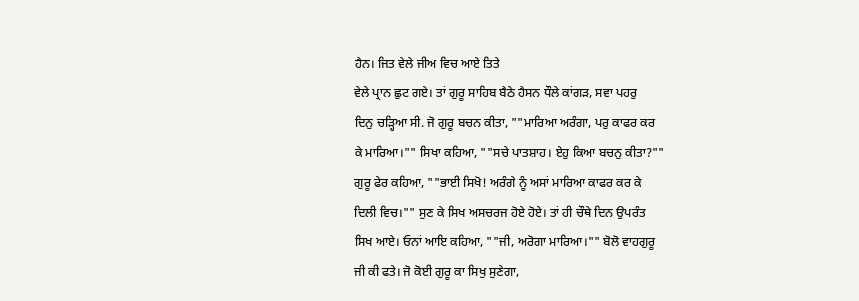ਹੈਨ। ਜਿਤ ਵੇਲੇ ਜੀਅ ਵਿਚ ਆਏ ਤਿਤੇ
ਵੇਲੇ ਪ੍ਰਾਨ ਛੁਟ ਗਏ। ਤਾਂ ਗੁਰੂ ਸਾਹਿਬ ਬੈਠੇ ਹੈਸਨ ਧੌਲੇ ਕਾਂਗੜ, ਸਵਾ ਪਹਰੁ
ਦਿਨੁ ਚੜ੍ਹਿਆ ਸੀ. ਜੋ ਗੁਰੂ ਬਚਨ ਕੀਤਾ, ""ਮਾਰਿਆ ਅਰੰਗਾ, ਪਰੁ ਕਾਫਰ ਕਰ
ਕੇ ਮਾਰਿਆ।"" ਸਿਖਾ ਕਹਿਆ, ""ਸਚੇ ਪਾਤਸ਼ਾਹ। ਏਹੁ ਕਿਆ ਬਚਨੁ ਕੀਤਾ?""
ਗੁਰੂ ਫੇਰ ਕਹਿਆ, ""ਭਾਈ ਸਿਖੋ! ਅਰੰਗੇ ਨੂੰ ਅਸਾਂ ਮਾਰਿਆ ਕਾਫਰ ਕਰ ਕੇ
ਦਿਲੀ ਵਿਚ।"" ਸੁਣ ਕੇ ਸਿਖ ਅਸਚਰਜ ਹੋਏ ਹੋਏ। ਤਾਂ ਹੀ ਚੌਥੇ ਦਿਨ ਉਪਰੰਤ
ਸਿਖ ਆਏ। ਓਨਾਂ ਆਇ ਕਹਿਆ, ""ਜੀ, ਅਰੋਗਾ ਮਾਰਿਆ।"" ਬੋਲੋ ਵਾਹਗੁਰੂ
ਜੀ ਕੀ ਫਤੇ। ਜੋ ਕੋਈ ਗੁਰੂ ਕਾ ਸਿਖੁ ਸੁਣੇਗਾ,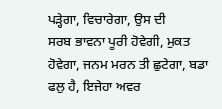ਪੜ੍ਹੇਗਾ, ਵਿਚਾਰੇਗਾ, ਉਸ ਦੀ
ਸਰਬ ਭਾਵਨਾ ਪੂਰੀ ਹੋਵੇਗੀ, ਮੁਕਤ ਹੋਵੇਗਾ, ਜਨਮ ਮਰਨ ਤੀ ਛੁਟੇਗਾ, ਬਡਾ
ਫਲੁ ਹੈ, ਇਜੇਹਾ ਅਵਰ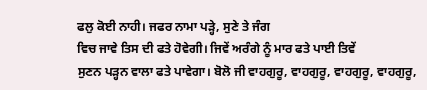ਫਲੁ ਕੋਈ ਨਾਹੀ। ਜਫਰ ਨਾਮਾ ਪੜ੍ਹੇ, ਸੁਣੇ ਤੇ ਜੰਗ
ਵਿਚ ਜਾਵੇ ਤਿਸ ਦੀ ਫਤੇ ਹੋਵੇਗੀ। ਜਿਵੇਂ ਅਰੰਗੇ ਨੂੰ ਮਾਰ ਫਤੇ ਪਾਈ ਤਿਵੇਂ
ਸੁਣਨ ਪੜ੍ਹਨ ਵਾਲਾ ਫਤੇ ਪਾਵੇਗਾ। ਬੋਲੋ ਜੀ ਵਾਹਗੁਰੂ, ਵਾਹਗੁਰੂ, ਵਾਹਗੁਰੂ, ਵਾਹਗੁਰੂ,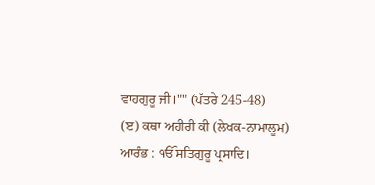ਵਾਹਗੁਰੂ ਜੀ।"" (ਪੱਤਰੇ 245-48)
(ੲ) ਕਥਾ ਅਹੀਰੀ ਕੀ (ਲੇਖਕ-ਨਾਮਾਲੂਮ)
ਆਰੰਭ : ੴ ਸਤਿਗੁਰੂ ਪ੍ਰਸਾਦਿ।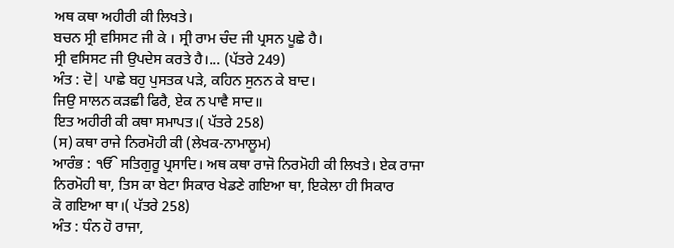ਅਥ ਕਥਾ ਅਹੀਰੀ ਕੀ ਲਿਖਤੇ।
ਬਚਨ ਸ੍ਰੀ ਵਸਿਸਟ ਜੀ ਕੇ । ਸ੍ਰੀ ਰਾਮ ਚੰਦ ਜੀ ਪ੍ਰਸਨ ਪੂਛੇ ਹੈ।
ਸ੍ਰੀ ਵਸਿਸਟ ਜੀ ਉਪਦੇਸ ਕਰਤੇ ਹੈ।... (ਪੱਤਰੇ 249)
ਅੰਤ : ਦੋ| ਪਾਛੇ ਬਹੁ ਪੁਸਤਕ ਪੜੇ, ਕਹਿਨ ਸੁਨਨ ਕੇ ਬਾਦ।
ਜਿਉ ਸਾਲਨ ਕੜਛੀ ਫਿਰੈ, ਏਕ ਨ ਪਾਵੈ ਸਾਦ॥
ਇਤ ਅਹੀਰੀ ਕੀ ਕਥਾ ਸਮਾਪਤ।( ਪੱਤਰੇ 258)
(ਸ) ਕਥਾ ਰਾਜੇ ਨਿਰਮੋਹੀ ਕੀ (ਲੇਖਕ-ਨਾਮਾਲੂਮ)
ਆਰੰਭ : ੴ ਸਤਿਗੁਰੂ ਪ੍ਰਸਾਦਿ। ਅਥ ਕਥਾ ਰਾਜੋ ਨਿਰਮੋਹੀ ਕੀ ਲਿਖਤੇ। ਏਕ ਰਾਜਾ
ਨਿਰਮੋਹੀ ਥਾ, ਤਿਸ ਕਾ ਬੇਟਾ ਸਿਕਾਰ ਖੇਡਣੇ ਗਇਆ ਥਾ, ਇਕੇਲਾ ਹੀ ਸਿਕਾਰ
ਕੋ ਗਇਆ ਥਾ।( ਪੱਤਰੇ 258)
ਅੰਤ : ਧੰਨ ਹੋ ਰਾਜਾ,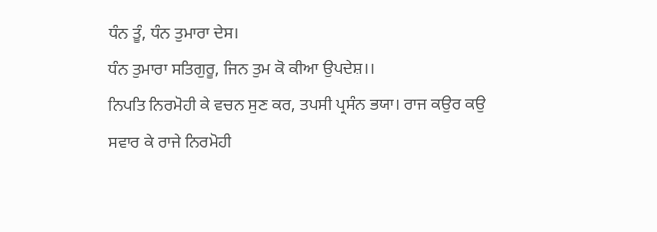ਧੰਨ ਤੂੰ, ਧੰਨ ਤੁਮਾਰਾ ਦੇਸ।
ਧੰਨ ਤੁਮਾਰਾ ਸਤਿਗੁਰੂ, ਜਿਨ ਤੁਮ ਕੋ ਕੀਆ ਉਪਦੇਸ਼।।
ਨਿਪਤਿ ਨਿਰਮੋਹੀ ਕੇ ਵਚਨ ਸੁਣ ਕਰ, ਤਪਸੀ ਪ੍ਰਸੰਨ ਭਯਾ। ਰਾਜ ਕਉਰ ਕਉ
ਸਵਾਰ ਕੇ ਰਾਜੇ ਨਿਰਮੋਹੀ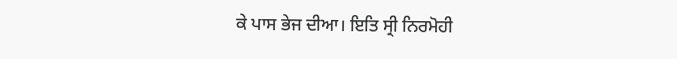ਕੇ ਪਾਸ ਭੇਜ ਦੀਆ। ਇਤਿ ਸ੍ਰੀ ਨਿਰਮੋਹੀ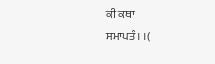ਕੀ ਕਥਾ
ਸਮਾਪਤੰ। ।(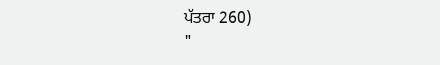ਪੱਤਰਾ 260)
"